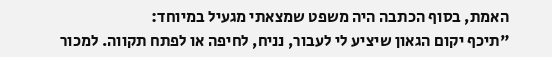האמת, בסוף הכתבה היה משפט שמצאתי מגעיל במיוחד:
"תיכף יקום הגאון שיציע לי לעבור, נניח, לחיפה או לפתח תקווה. למכור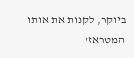ביוקר, לקנות את אותו המטראז'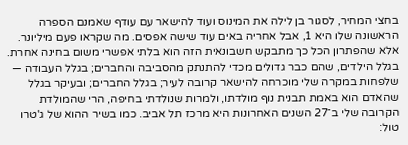בחצי המחיר, לסגור בן לילה את המינוס ועוד להישאר עם עודף שאמנם הספרה הראשונה שלו היא 1, אבל אחריה באים עוד שישה אפסים. מה שקראו פעם מיליונר.
אלא שהפתרון הכל כך מתבקש חשבונאית הזה הוא בלתי אפשרי משום בחינה אחרת. בגלל הילדים, שהם כבר גדולים מכדי להתנתק מהסביבה והחברים; בגלל העבודה — שלפחות במקרה שלי מוכרחה להישאר קרובה לעיר; בגלל החברים; ובעיקר בגלל שהאדם הוא באמת תבנית נוף מולדתו, ולמרות שנולדתי בחיפה, הרי שהמולדת הקרובה שלי ב־27 השנים האחרונות היא מרכז תל אביב. כמו בשיר ההוא של ג'טרו טול: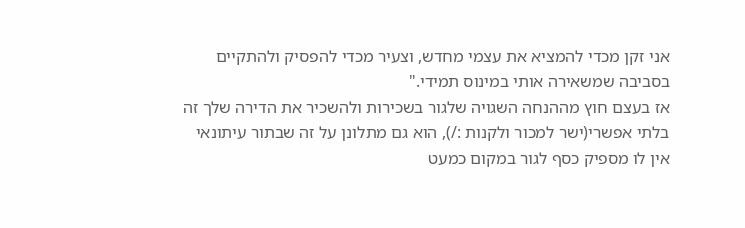אני זקן מכדי להמציא את עצמי מחדש, וצעיר מכדי להפסיק ולהתקיים בסביבה שמשאירה אותי במינוס תמידי."
אז בעצם חוץ מההנחה השגויה שלגור בשכירות ולהשכיר את הדירה שלך זה בלתי אפשרי(ישר למכור ולקנות :/), הוא גם מתלונן על זה שבתור עיתונאי אין לו מספיק כסף לגור במקום כמעט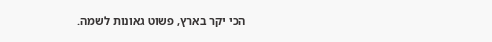הכי יקר בארץ, פשוט גאונות לשמה.